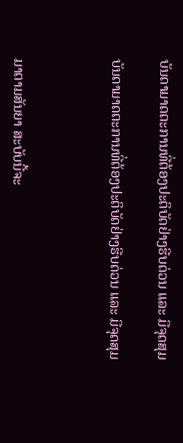ບັນດາມາດຕະການທີ່ຕ້ອງປະຕິບັດຢ່າງຮີບດ່ວນ ແລະ ມີຈຸດສຸມ

ບັນດາມາດຕະການທີ່ຕ້ອງປະຕິບັດຢ່າງຮີບດ່ວນ ແລະ ມີຈຸດສຸມ



ມາຕາມສັນຍາ ສະບັບນີ້ຈະ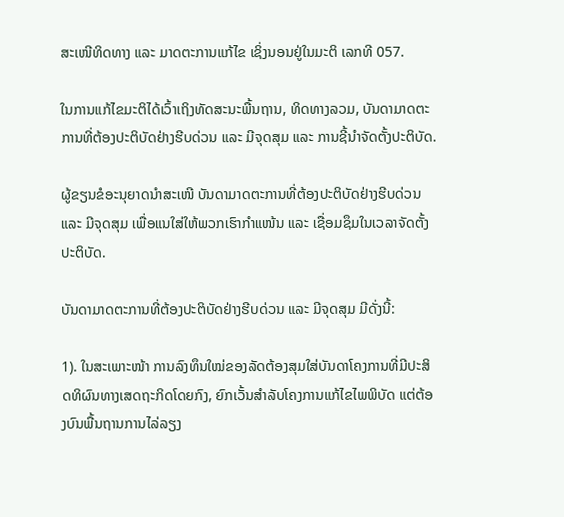ສະເໜີທິດທາງ ແລະ ມາດຕະການແກ້ໄຂ ເຊິ່ງນອນຢູ່ໃນມະຕິ ເລກທີ 057.

ໃນການແກ້ໄຂມະຕິໄດ້ເວົ້າເຖິງທັດສະນະພື້ນຖານ, ທິດທາງລວມ, ບັນດາມາດຕະການທີ່ຕ້ອງປະຕິບັດຢ່າງຮີບດ່ວນ ແລະ ມີຈຸດສຸມ ແລະ ການຊີ້ນຳຈັດຕັ້ງປະຕິບັດ.

ຜູ້ຂຽນຂໍອະນຸຍາດນຳສະເໜີ ບັນດາມາດຕະການທີ່ຕ້ອງປະຕິບັດຢ່າງຮີບດ່ວນ ແລະ ມີຈຸດສຸມ ເພື່ອແນໃສ່ໃຫ້ພວກເຮົາກຳແໜ້ນ ແລະ ເຊື່ອມຊຶມໃນເວລາຈັດຕັ້ງປະຕິບັດ.

ບັນດາມາດຕະການທີ່ຕ້ອງປະຕິບັດຢ່າງຮີບດ່ວນ ແລະ ມີຈຸດສຸມ ມີດັ່ງນີ້:

1). ໃນສະເພາະໜ້າ ການລົງທຶນໃໝ່ຂອງລັດຕ້ອງສຸມໃສ່ບັນດາໂຄງການທີ່ມີປະສິດທິຜົນທາງເສດຖະກິດໂດຍກົງ, ຍົກເວັ້ນສຳລັບໂຄງການແກ້ໄຂໄພພິບັດ ແຕ່ຕ້ອງບົນພື້ນຖານການໄລ່ລຽງ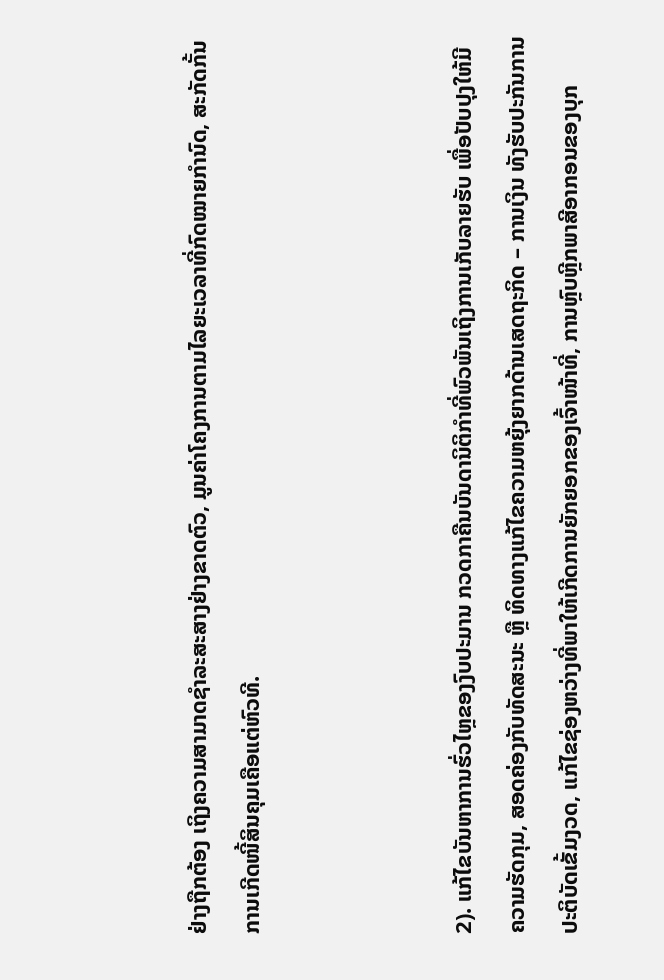ຢ່າງຖືກຕ້ອງ ເຖິງຄວາມສາມາດຊຳລະສະສາງຢ່າງຂາດຕົວ, ມູນຄ່າໂຄງການຕາມໄລຍະເວລາທີ່ກົດໝາຍກຳນົດ, ສະກັດກັ້ນການເກີດໜີ້ສິນຄຸມເຄືອແຕ່ຫົວທີ.



2). ແກ້ໄຂບັນຫາການຮົ່ວໄຫຼຂອງງົບປະມານ ກວດກາຄືນບັນດານິຕິກຳທີ່ພົວພັນເຖິງການເກັບລາຍຮັບ ເພື່ອປັບປຸງໃຫ້ມີຄວາມຮັດກຸມ, ສອດຄ່ອງກັບທັດສະນະ ຫຼື ທິດທາງແກ້ໄຂຄວາມຫຍຸ້ງຍາກດ້ານເສດຖະກິດ – ການເງິນ ທັງຮັບປະກັນການປະຕິບັດເຂັ້ມງວດ, ແກ້ໄຂຊ່ອງຫວ່າງທີ່ພາໃຫ້ເກີດການຍັກຍອກຂອງເຈົ້າໜ້າທີ່, ການຫຼົບຫຼີກພາສີອາກອນຂອງບຸກ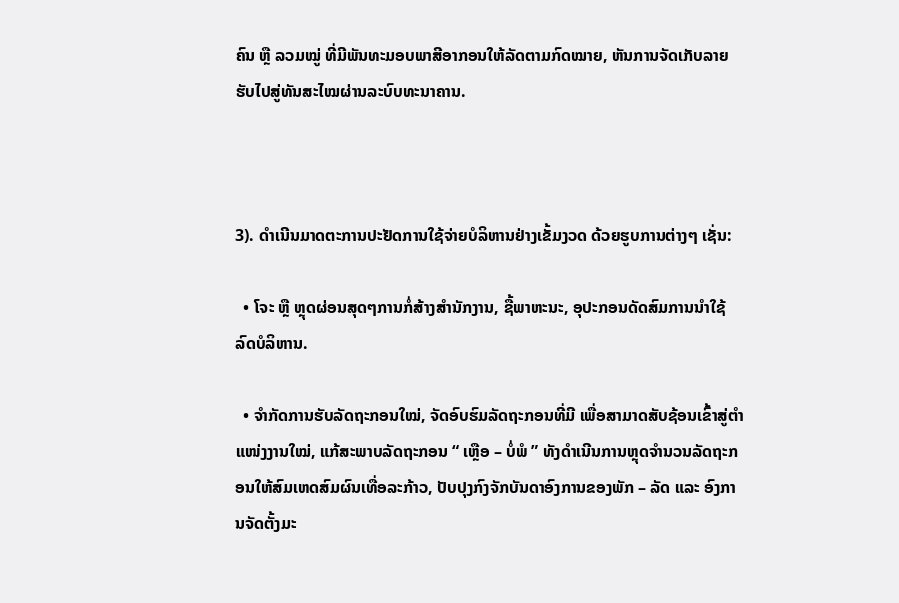ຄົນ ຫຼື ລວມໝູ່ ທີ່ມີພັນທະມອບພາສີອາກອນໃຫ້ລັດຕາມກົດໝາຍ, ຫັນການຈັດເກັບລາຍຮັບໄປສູ່ທັນສະໄໝຜ່ານລະບົບທະນາຄານ.



3). ດຳເນີນມາດຕະການປະຢັດການໃຊ້ຈ່າຍບໍລິຫານຢ່າງເຂັ້ມງວດ ດ້ວຍຮູບການຕ່າງໆ ເຊັ່ນ:

  • ໂຈະ ຫຼື ຫຼຸດຜ່ອນສຸດໆການກໍ່ສ້າງສຳນັກງານ, ຊື້ພາຫະນະ, ອຸປະກອນດັດສົມການນຳໃຊ້ລົດບໍລິຫານ.

  • ຈຳກັດການຮັບລັດຖະກອນໃໝ່, ຈັດອົບຮົມລັດຖະກອນທີ່ມີ ເພື່ອສາມາດສັບຊ້ອນເຂົ້າສູ່ຕຳແໜ່ງງານໃໝ່, ແກ້ສະພາບລັດຖະກອນ “ ເຫຼືອ – ບໍ່ພໍ ” ທັງດຳເນີນການຫຼຸດຈຳນວນລັດຖະກອນໃຫ້ສົມເຫດສົມຜົນເທື່ອລະກ້າວ, ປັບປຸງກົງຈັກບັນດາອົງການຂອງພັກ – ລັດ ແລະ ອົງການຈັດຕັ້ງມະ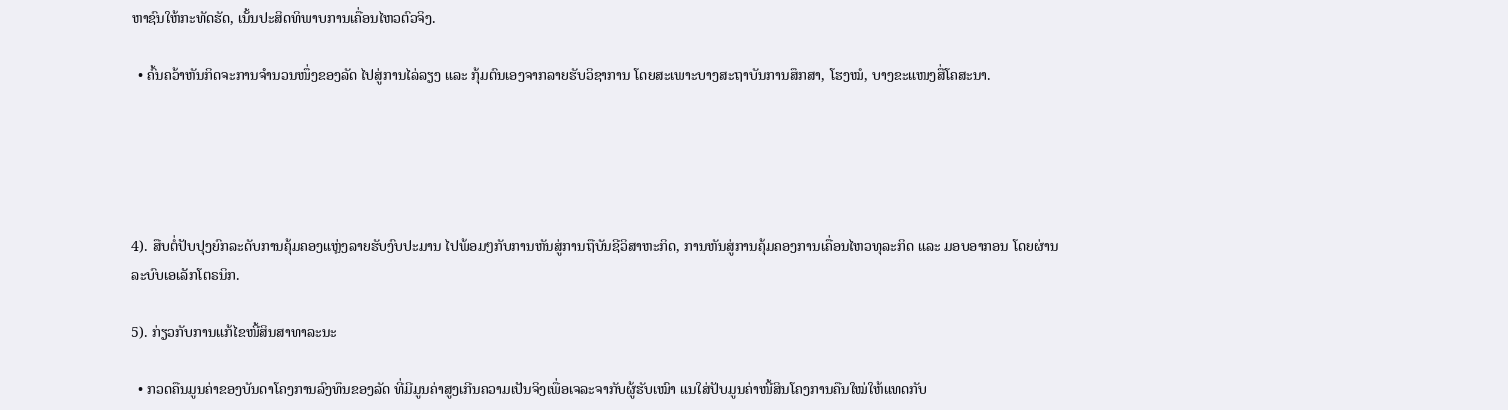ຫາຊົນໃຫ້ກະທັດຮັດ, ເນັ້ນປະສິດທິພາບການເຄື່ອນໄຫວຕົວຈິງ.

  • ຄົ້ນຄວ້າຫັນກິດຈະການຈຳນວນໜຶ່ງຂອງລັດ ໄປສູ່ການໄລ່ລຽງ ແລະ ກຸ້ມຕົນເອງຈາກລາຍຮັບວິຊາການ ໂດຍສະເພາະບາງສະຖາບັນການສຶກສາ, ໂຮງໝໍ, ບາງຂະແໜງສື່ໂຄສະນາ.





4). ສືບຕໍ່ປັບປຸງຍົກລະດັບການຄຸ້ມຄອງແຫຼ່ງລາຍຮັບງົບປະມານ ໄປພ້ອມໆກັບການຫັນສູ່ການຖືບັນຊີວິສາຫະກິດ, ການຫັນສູ່ການຄຸ້ມຄອງການເຄື່ອນໄຫວທຸລະກິດ ແລະ ມອບອາກອນ ໂດຍຜ່ານລະບົບເອເລັກໂຕຣນິກ.

5). ກ່ຽວກັບການແກ້ໄຂໜີ້ສິນສາທາລະນະ

  • ກວດຄືນມູນຄ່າຂອງບັນດາໂຄງການລົງທຶນຂອງລັດ ທີ່ມີມູນຄ່າສູງເກີນຄວາມເປັນຈິງເພື່ອເຈລະຈາກັບຜູ້ຮັບເໝົາ ແນໃສ່ປັບມູນຄ່າໜີ້ສິນໂຄງການຄືນໃໝ່ໃຫ້ແທດກັບ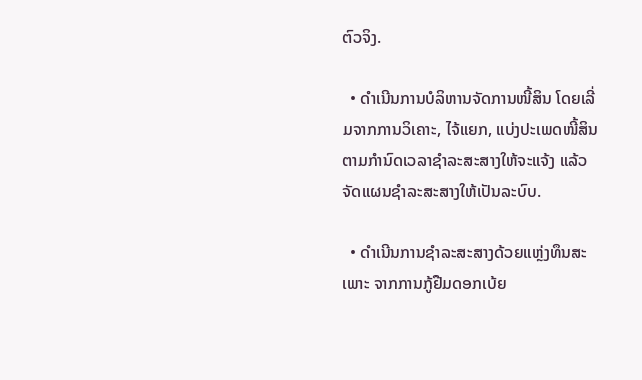ຕົວຈິງ.

  • ດຳເນີນການບໍລິຫານຈັດການໜີ້ສິນ ໂດຍເລີ່ມຈາກການວິເຄາະ, ໄຈ້ແຍກ, ແບ່ງປະເພດໜີ້ສິນຕາມກຳນົດເວລາຊຳລະສະສາງໃຫ້ຈະແຈ້ງ ແລ້ວຈັດແຜນຊຳລະສະສາງໃຫ້ເປັນລະບົບ.

  • ດຳເນີນການຊຳລະສະສາງດ້ວຍແຫຼ່ງທຶນສະເພາະ ຈາກການກູ້ຢືມດອກເບ້ຍ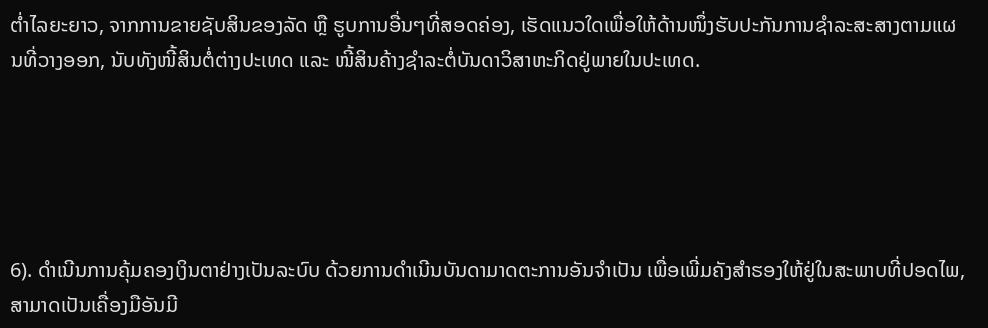ຕໍ່າໄລຍະຍາວ, ຈາກການຂາຍຊັບສິນຂອງລັດ ຫຼື ຮູບການອື່ນໆທີ່ສອດຄ່ອງ, ເຮັດແນວໃດເພື່ອໃຫ້ດ້ານໜຶ່ງຮັບປະກັນການຊຳລະສະສາງຕາມແຜນທີ່ວາງອອກ, ນັບທັງໜີ້ສິນຕໍ່ຕ່າງປະເທດ ແລະ ໜີ້ສິນຄ້າງຊຳລະຕໍ່ບັນດາວິສາຫະກິດຢູ່ພາຍໃນປະເທດ.





6). ດຳເນີນການຄຸ້ມຄອງເງິນຕາຢ່າງເປັນລະບົບ ດ້ວຍການດຳເນີນບັນດາມາດຕະການອັນຈຳເປັນ ເພື່ອເພີ່ມຄັງສຳຮອງໃຫ້ຢູ່ໃນສະພາບທີ່ປອດໄພ, ສາມາດເປັນເຄື່ອງມືອັນມີ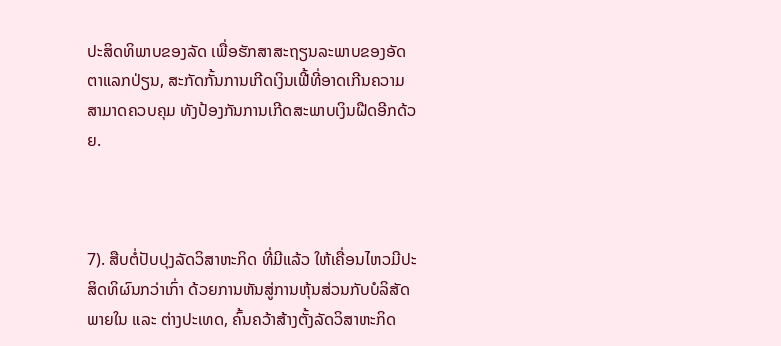ປະສິດທິພາບຂອງລັດ ເພື່ອຮັກສາສະຖຽນລະພາບຂອງອັດຕາແລກປ່ຽນ, ສະກັດກັ້ນການເກີດເງິນເຟີ້ທີ່ອາດເກີນຄວາມສາມາດຄວບຄຸມ ທັງປ້ອງກັນການເກີດສະພາບເງິນຝືດອີກດ້ວຍ.



7). ສືບຕໍ່ປັບປຸງລັດວິສາຫະກິດ ທີ່ມີແລ້ວ ໃຫ້ເຄື່ອນໄຫວມີປະສິດທິຜົນກວ່າເກົ່າ ດ້ວຍການຫັນສູ່ການຫຸ້ນສ່ວນກັບບໍລິສັດພາຍໃນ ແລະ ຕ່າງປະເທດ, ຄົ້ນຄວ້າສ້າງຕັ້ງລັດວິສາຫະກິດ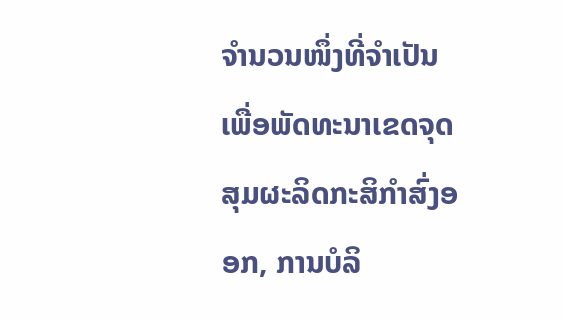ຈຳນວນໜຶ່ງທີ່ຈຳເປັນ ເພື່ອພັດທະນາເຂດຈຸດສຸມຜະລິດກະສິກຳສົ່ງອອກ, ການບໍລິ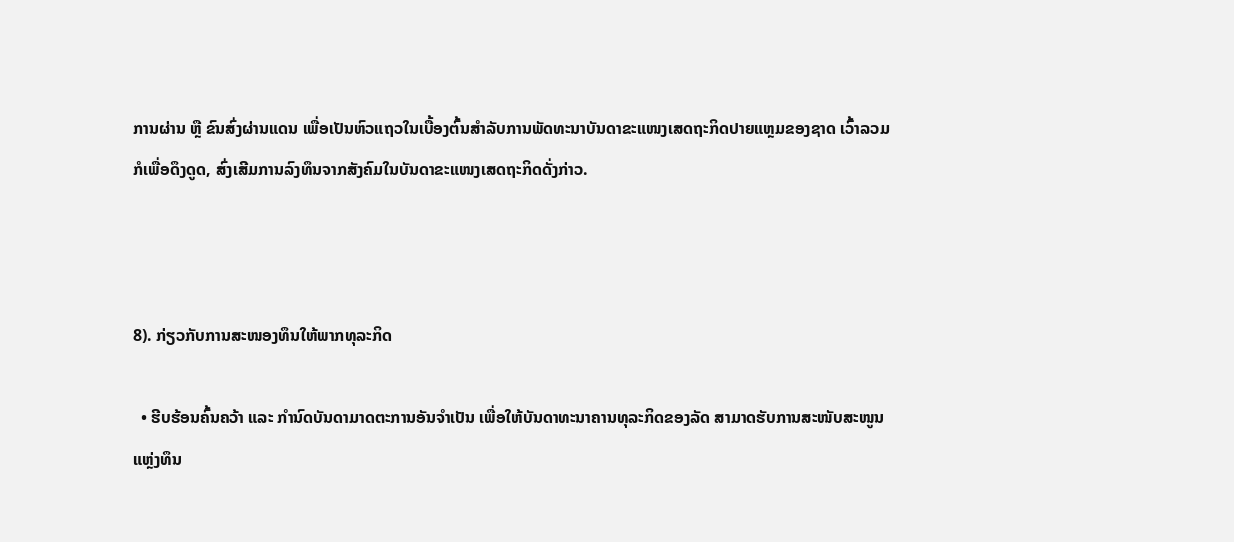ການຜ່ານ ຫຼື ຂົນສົ່ງຜ່ານແດນ ເພື່ອເປັນຫົວແຖວໃນເບື້ອງຕົ້ນສຳລັບການພັດທະນາບັນດາຂະແໜງເສດຖະກິດປາຍແຫຼມຂອງຊາດ ເວົ້າລວມກໍເພື່ອດຶງດູດ, ສົ່ງເສີມການລົງທຶນຈາກສັງຄົມໃນບັນດາຂະແໜງເສດຖະກິດດັ່ງກ່າວ.



8). ກ່ຽວກັບການສະໜອງທຶນໃຫ້ພາກທຸລະກິດ

  • ຮີບຮ້ອນຄົ້ນຄວ້າ ແລະ ກຳນົດບັນດາມາດຕະການອັນຈຳເປັນ ເພື່ອໃຫ້ບັນດາທະນາຄານທຸລະກິດຂອງລັດ ສາມາດຮັບການສະໜັບສະໜູນແຫຼ່ງທຶນ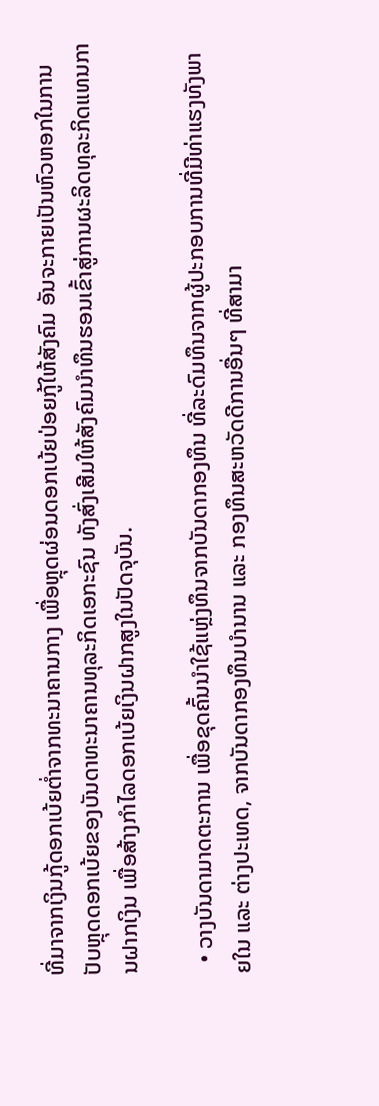ທີ່ມາຈາກເງິນກູ້ດອກເບ້ຍຕໍ່າຈາກທະນາຄານກາງ ເພື່ອຫຼຸດຜ່ອນດອກເບ້ຍປ່ອຍກູ້ໃຫ້ສັງຄົມ ອັນຈະກາຍເປັນຫົວຫອກໃນການປັບຫຼຸດດອກເບ້ຍຂອງບັນດາທະນາຄານທຸລະກິດເອກະຊົນ ທັງສົ່ງເສີມໃຫ້ສັງຄົມນຳທຶນຮອນເຂົ້າສູ່ການຜະລິດທຸລະກິດແທນການຝາກເງິນ ເພື່ອສ້າງກຳໄລດອກເບ້ຍເງິນຝາກສູງໃນປັດຈຸບັນ.

  • ວາງບັນດາມາດຕະການ ເພື່ອຂຸດຄົ້ນນຳໃຊ້ແຫຼ່ງທຶນຈາກບັນດາກອງທຶນ ທີ່ລະດົມທຶນຈາກຜູ້ປະກອບການທີ່ມີທ່າແຮງທັງພາຍໃນ ແລະ ຕ່າງປະເທດ, ຈາກບັນດາກອງທຶນບຳນານ ແລະ ກອງທຶນສະຫວັດດີການອື່ນໆ ທີ່ສາມາ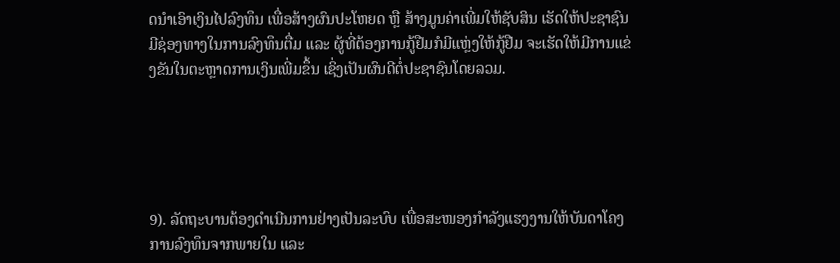ດນຳເອົາເງິນໄປລົງທຶນ ເພື່ອສ້າງຜົນປະໂຫຍດ ຫຼື ສ້າງມູນຄ່າເພີ່ມໃຫ້ຊັບສິນ ເຮັດໃຫ້ປະຊາຊົນມີຊ່ອງທາງໃນການລົງທຶນຕື່ມ ແລະ ຜູ້ທີ່ຕ້ອງການກູ້ຢືມກໍມີແຫຼ່ງໃຫ້ກູ້ຢືມ ຈະເຮັດໃຫ້ມີການແຂ່ງຂັນໃນຕະຫຼາດການເງິນເພີ່ມຂຶ້ນ ເຊິ່ງເປັນຜົນດີຕໍ່ປະຊາຊົນໂດຍລວມ.





9). ລັດຖະບານຕ້ອງດຳເນີນການຢ່າງເປັນລະບົບ ເພື່ອສະໜອງກຳລັງແຮງງານໃຫ້ບັນດາໂຄງການລົງທຶນຈາກພາຍໃນ ແລະ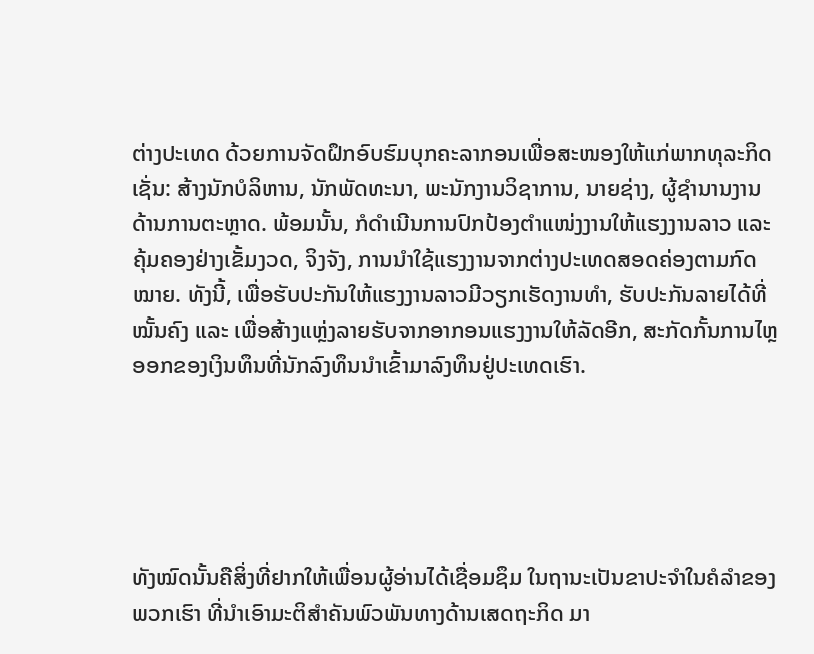ຕ່າງປະເທດ ດ້ວຍການຈັດຝຶກອົບຮົມບຸກຄະລາກອນເພື່ອສະໜອງໃຫ້ແກ່ພາກທຸລະກິດ ເຊັ່ນ: ສ້າງນັກບໍລິຫານ, ນັກພັດທະນາ, ພະນັກງານວິຊາການ, ນາຍຊ່າງ, ຜູ້ຊຳນານງານດ້ານການຕະຫຼາດ. ພ້ອມນັ້ນ, ກໍດຳເນີນການປົກປ້ອງຕຳແໜ່ງງານໃຫ້ແຮງງານລາວ ແລະ ຄຸ້ມຄອງຢ່າງເຂັ້ມງວດ, ຈິງຈັງ, ການນຳໃຊ້ແຮງງານຈາກຕ່າງປະເທດສອດຄ່ອງຕາມກົດໝາຍ. ທັງນີ້, ເພື່ອຮັບປະກັນໃຫ້ແຮງງານລາວມີວຽກເຮັດງານທຳ, ຮັບປະກັນລາຍໄດ້ທີ່ໝັ້ນຄົງ ແລະ ເພື່ອສ້າງແຫຼ່ງລາຍຮັບຈາກອາກອນແຮງງານໃຫ້ລັດອີກ, ສະກັດກັ້ນການໄຫຼອອກຂອງເງິນທຶນທີ່ນັກລົງທຶນນຳເຂົ້າມາລົງທຶນຢູ່ປະເທດເຮົາ.





ທັງໝົດນັ້ນຄືສິ່ງທີ່ຢາກໃຫ້ເພື່ອນຜູ້ອ່ານໄດ້ເຊື່ອມຊຶມ ໃນຖານະເປັນຂາປະຈຳໃນຄໍລຳຂອງພວກເຮົາ ທີ່ນຳເອົາມະຕິສຳຄັນພົວພັນທາງດ້ານເສດຖະກິດ ມາ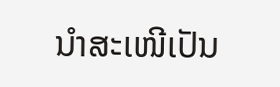ນຳສະເໜີເປັນ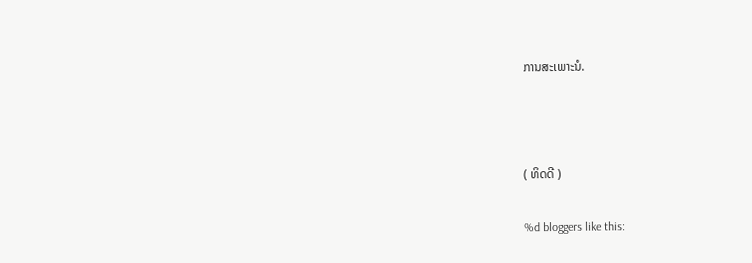ການສະເພາະນໍ.



( ທິດດີ )

%d bloggers like this: